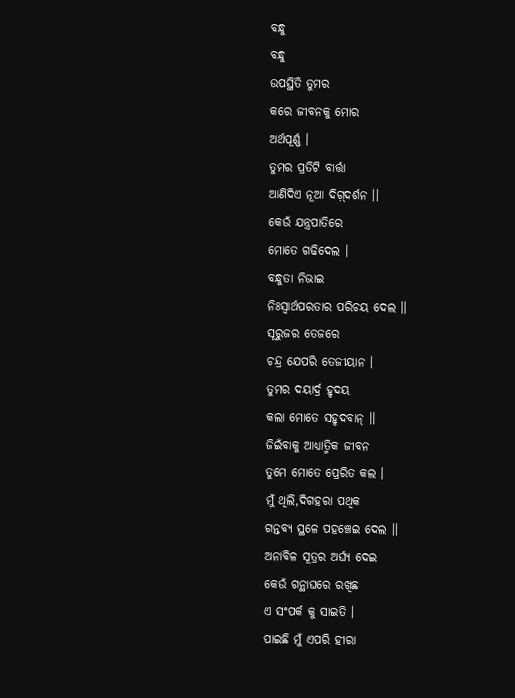ବନ୍ଧୁ
ବନ୍ଧୁ
ଉପସ୍ଥିତି ତୁମର
କରେ ଜୀବନକୁ ମୋର
ଅର୍ଥପୂର୍ଣ୍ଣ ।
ତୁମର ପ୍ରତିଟି ବାର୍ତ୍ତା
ଆଣିଦିଏ ନୂଆ ଦିଗ଼୍ଦର୍ଶନ ।।
କେଉଁ ଯନ୍ତ୍ରପାତିରେ
ମୋତେ ଗଢିଦେଲ ।
ବନ୍ଧୁତା ନିଭାଇ
ନିଃସ୍ୱାର୍ଥପରତାର ପରିଚୟ ଦେଲ ।।
ସୂରୁଜର ତେଜରେ
ଚନ୍ଦ୍ର ଯେପରି ତେଜୀୟାନ ।
ତୁମର ଦୟାର୍ଦ୍ର ହୃଦୟ
କଲା ମୋତେ ସହୃଦବାନ୍ ।।
ଜିଇଁବାକୁ ଆଧ୍ୟାତ୍ମିକ ଜୀବନ
ତୁମେ ମୋତେ ପ୍ରେରିତ କଲ ।
ମୁଁ ଥିଲି,ଦିଗହରା ପଥିକ
ଗନ୍ତବ୍ୟ ସ୍ଥଳେ ପହଞ୍ଚେଇ ଦେଲ ।।
ଅନାବିଳ ସୂତ୍ରର ଅର୍ଘ୍ୟ ଦେଇ
କେଉଁ ଗନ୍ଥାଘରେ ରଖିଛ
ଏ ସଂପର୍କ କୁ ସାଇତି ।
ପାଇଛି ମୁଁ ଏପରି ହୀରା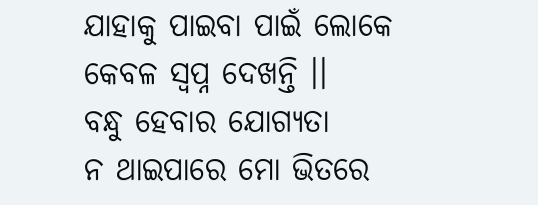ଯାହାକୁ ପାଇବା ପାଇଁ ଲୋକେ
କେବଳ ସ୍ୱପ୍ନ ଦେଖନ୍ତି ।।
ବନ୍ଧୁ ହେବାର ଯୋଗ୍ୟତା
ନ ଥାଇପାରେ ମୋ ଭିତରେ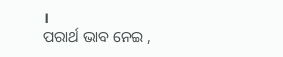।
ପରାର୍ଥ ଭାବ ନେଇ ,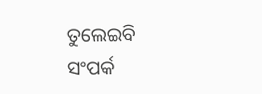ତୁଲେଇବି ସଂପର୍କ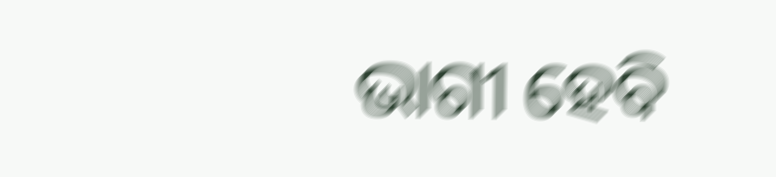ଭାଗୀ ହେବି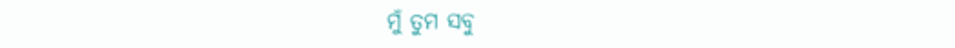ମୁଁ ତୁମ ସବୁ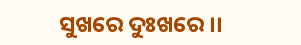ସୁଖରେ ଦୁଃଖରେ ।।